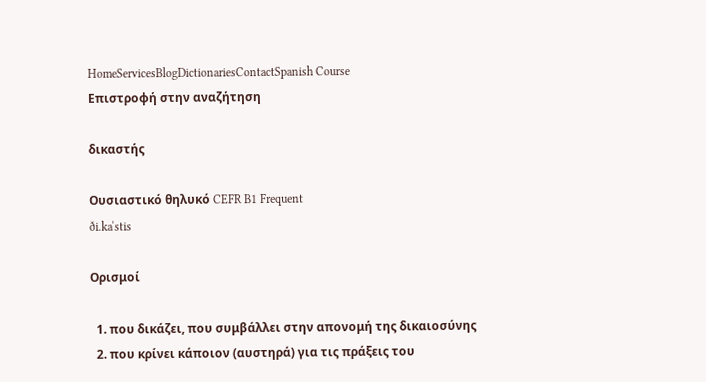HomeServicesBlogDictionariesContactSpanish Course
Επιστροφή στην αναζήτηση

δικαστής

Ουσιαστικό θηλυκό CEFR B1 Frequent
ði.kaˈstis

Ορισμοί

  1. που δικάζει, που συμβάλλει στην απονομή της δικαιοσύνης
  2. που κρίνει κάποιον (αυστηρά) για τις πράξεις του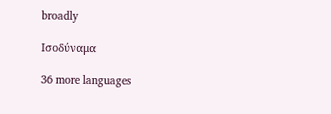broadly

Ισοδύναμα

36 more languages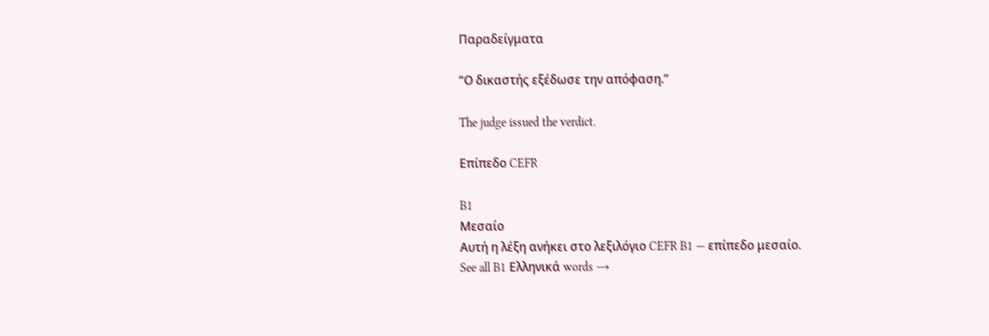Παραδείγματα

“Ο δικαστής εξέδωσε την απόφαση.”

The judge issued the verdict.

Επίπεδο CEFR

B1
Μεσαίο
Αυτή η λέξη ανήκει στο λεξιλόγιο CEFR B1 — επίπεδο μεσαίο.
See all B1 Ελληνικά words →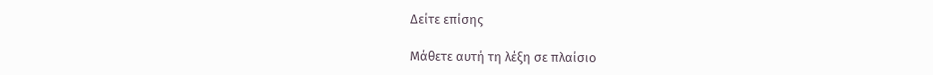Δείτε επίσης

Μάθετε αυτή τη λέξη σε πλαίσιο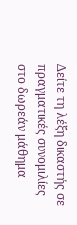Δείτε τη λέξη δικαστής σε πραγματικές συνομιλίες στο δωρεάν μάθημα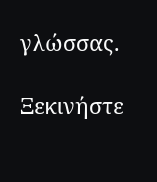γλώσσας.

Ξεκινήστε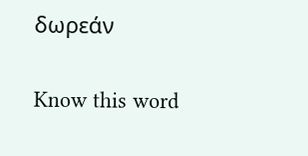δωρεάν

Know this word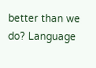better than we do? Language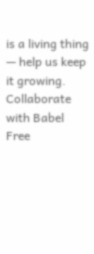is a living thing — help us keep it growing. Collaborate with Babel Free